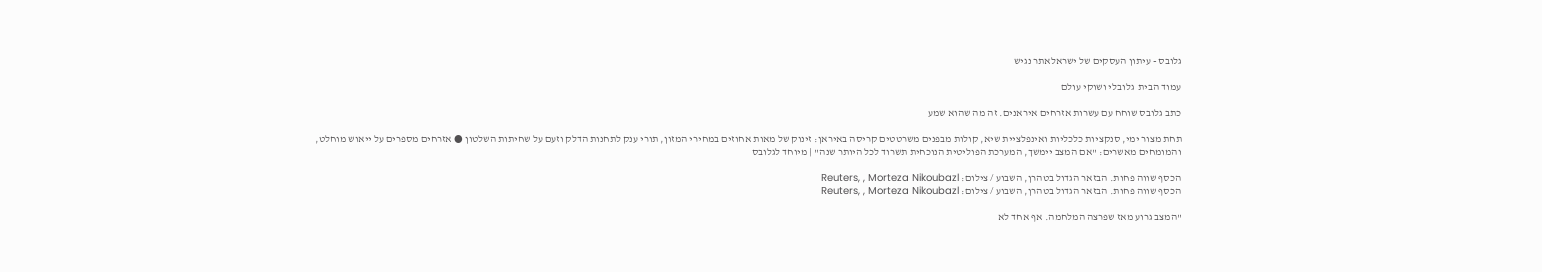גלובס - עיתון העסקים של ישראלאתר נגיש

עמוד הבית  גלובלי ושוקי עולם

כתב גלובס שוחח עם עשרות אזרחים איראנים. זה מה שהוא שמע

תחת מצור ימי, סנקציות כלכליות ואינפלציית שיא, קולות מבפנים משרטטים קריסה באיראן: זינוק של מאות אחוזים במחירי המזון, תורי ענק לתחנות הדלק וזעם על שחיתות השלטון ● אזרחים מספרים על ייאוש מוחלט, והמומחים מאשרים: "אם המצב יימשך, המערכת הפוליטית הנוכחית תשרוד לכל היותר שנה" | מיוחד לגלובס

הכסף שווה פחות. הבזאר הגדול בטהרן, השבוע / צילום: Reuters, , Morteza Nikoubazl
הכסף שווה פחות. הבזאר הגדול בטהרן, השבוע / צילום: Reuters, , Morteza Nikoubazl

"המצב גרוע מאז שפרצה המלחמה. אף אחד לא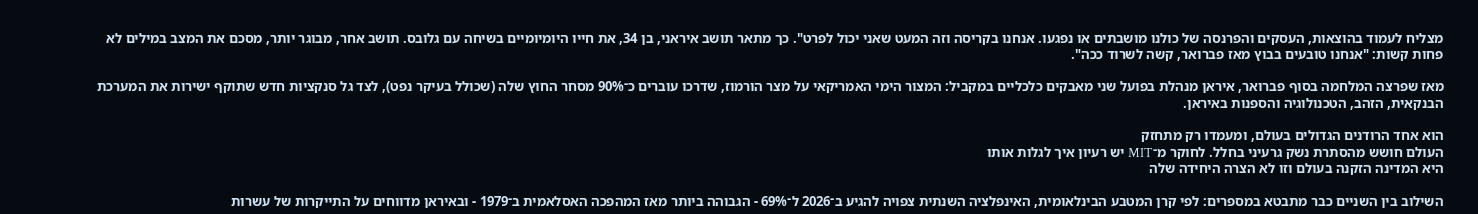מצליח לעמוד בהוצאות, העסקים והפרנסה של כולנו מושבתים או נפגעו. אנחנו בקריסה וזה המעט שאני יכול לפרט". כך מתאר תושב איראני, בן 34, את חייו היומיומיים בשיחה עם גלובס. תושב אחר, מבוגר יותר, מסכם את המצב במילים לא פחות קשות: "אנחנו טובעים בבוץ מאז פברואר, קשה לשרוד ככה".

מאז שפרצה המלחמה בסוף פברואר, איראן מנהלת בפועל שני מאבקים כלכליים במקביל: המצור הימי האמריקאי על מצר הורמוז, שדרכו עוברים כ־90% מסחר החוץ שלה (שכולל בעיקר נפט), לצד גל סנקציות חדש שתוקף ישירות את המערכת הבנקאית, הזהב, הטכנולוגיה והספנות באיראן.

הוא אחד הרודנים הגדולים בעולם, ומעמדו רק מתחזק
העולם חושש מהסתרת נשק גרעיני בחלל. לחוקר מ־MIT יש רעיון איך לגלות אותו
היא המדינה הזקנה בעולם וזו לא הצרה היחידה שלה

השילוב בין השניים כבר מתבטא במספרים: לפי קרן המטבע הבינלאומית, האינפלציה השנתית צפויה להגיע ב־2026 ל־69% - הגבוהה ביותר מאז המהפכה האסלאמית ב־1979 - ובאיראן מדווחים על התייקרות של עשרות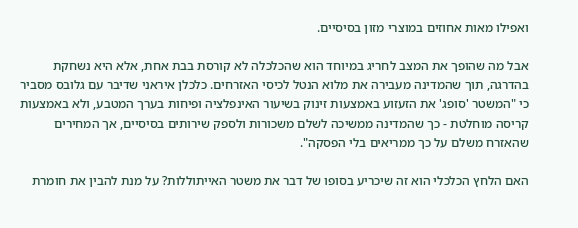ואפילו מאות אחוזים במוצרי מזון בסיסיים.

אבל מה שהופך את המצב לחריג במיוחד הוא שהכלכלה לא קורסת בבת אחת, אלא היא נשחקת בהדרגה, תוך שהמדינה מעבירה את מלוא הנטל לכיסי האזרחים. כלכלן איראני שדיבר עם גלובס מסביר כי "המשטר 'סופג' את הזעזוע באמצעות זינוק בשיעור האינפלציה ופיחות בערך המטבע, ולא באמצעות קריסה מוחלטת - כך שהמדינה ממשיכה לשלם משכורות ולספק שירותים בסיסיים, אך המחירים שהאזרח משלם על כך ממריאים בלי הפסקה".

האם הלחץ הכלכלי הוא זה שיכריע בסופו של דבר את משטר האייתוללות? על מנת להבין את חומרת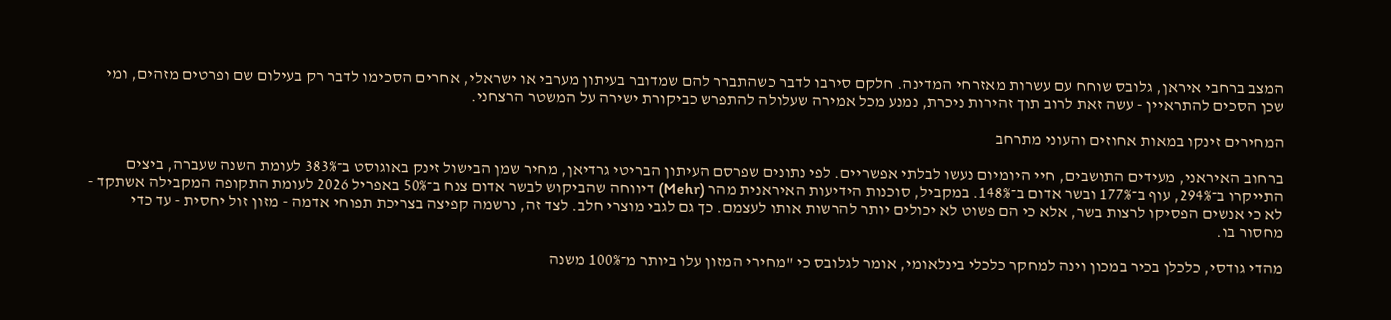המצב ברחבי איראן, גלובס שוחח עם עשרות מאזרחי המדינה. חלקם סירבו לדבר כשהתברר להם שמדובר בעיתון מערבי או ישראלי, אחרים הסכימו לדבר רק בעילום שם ופרטים מזהים, ומי שכן הסכים להתראיין - עשה זאת לרוב תוך זהירות ניכרת, נמנע מכל אמירה שעלולה להתפרש כביקורת ישירה על המשטר הרצחני.

המחירים זינקו במאות אחוזים והעוני מתרחב

ברחוב האיראני, מעידים התושבים, חיי היומיום נעשו לבלתי אפשריים. לפי נתונים שפרסם העיתון הבריטי גרדיאן, מחיר שמן הבישול זינק באוגוסט ב־383% לעומת השנה שעברה, ביצים התייקרו ב־294%, עוף ב־177% ובשר אדום ב־148%. במקביל, סוכנות הידיעות האיראנית מהר (Mehr) דיווחה שהביקוש לבשר אדום צנח ב־50% באפריל 2026 לעומת התקופה המקבילה אשתקד - לא כי אנשים הפסיקו לרצות בשר, אלא כי הם פשוט לא יכולים יותר להרשות אותו לעצמם. כך גם לגבי מוצרי חלב. לצד זה, נרשמה קפיצה בצריכת תפוחי אדמה - מזון זול יחסית - עד כדי מחסור בו.

מהדי גודסי, כלכלן בכיר במכון וינה למחקר כלכלי בינלאומי, אומר לגלובס כי "מחירי המזון עלו ביותר מ־100% משנה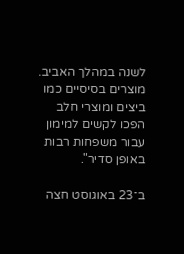לשנה במהלך האביב. מוצרים בסיסיים כמו ביצים ומוצרי חלב הפכו לקשים למימון עבור משפחות רבות באופן סדיר".

ב־23 באוגוסט חצה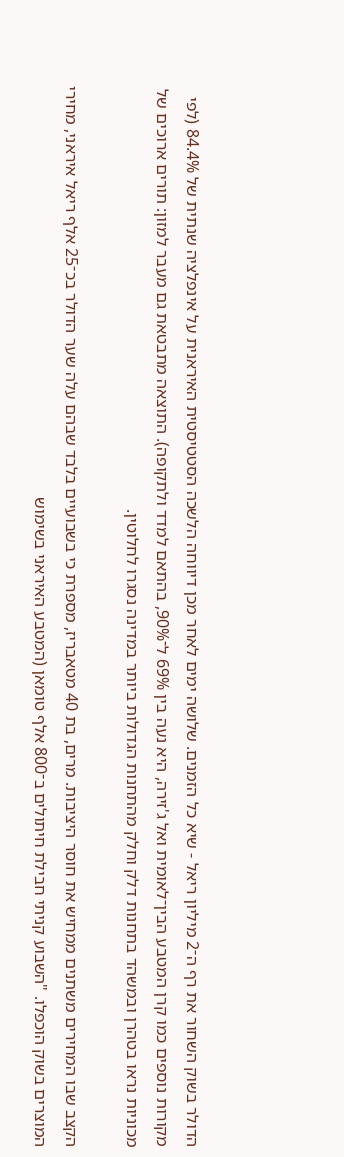הדולר בשוק השחור את רף ה־2 מיליון ריאל - שיא כל הזמנים. שלושה ימים לאחר מכן דיווחה הלשכה הסטטיסטית האיראנית על אינפלציה שנתית של 84.4% (לפי מקורות נוספים כמו קרן המטבע הבין־לאומית ואל ג'זירה, היא נעה בין 69% ל־90%, בהתאם למדד ולתקופה). התוצאה מתבטאת גם מעבר למזון: תורים ארוכים של מכוניות נראו בטהרן ובמשהד בתחנות דלק וחלק מהתחנות הגדולות ביותר במדינה נסגרו לחלוטין.

הקצב שבו המחירים משתנים ממחיש את חוסר היציבות. מרים, בת 40 מטאבריז, מספרת כי בשבועיים בלבד שבהם עלה שער הדולר בכ־25 אלף ריאל איראני, מחירי המוצרים בשוק הוכפלו. "השבוע קניתי חבילת חיתולים ב־800 אלף טומאן (המטבע האיראני בשימוש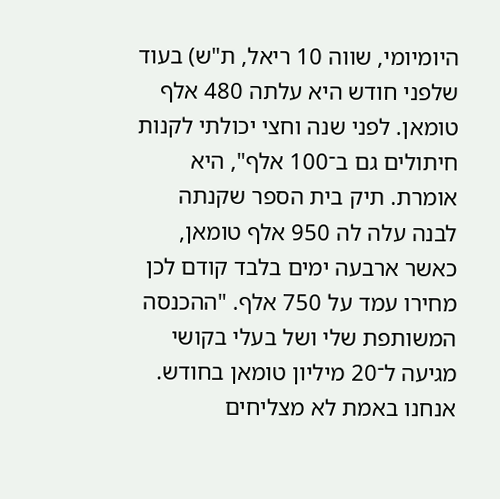היומיומי, שווה 10 ריאל, ת"ש) בעוד שלפני חודש היא עלתה 480 אלף טומאן. לפני שנה וחצי יכולתי לקנות חיתולים גם ב־100 אלף", היא אומרת. תיק בית הספר שקנתה לבנה עלה לה 950 אלף טומאן, כאשר ארבעה ימים בלבד קודם לכן מחירו עמד על 750 אלף. "ההכנסה המשותפת שלי ושל בעלי בקושי מגיעה ל־20 מיליון טומאן בחודש. אנחנו באמת לא מצליחים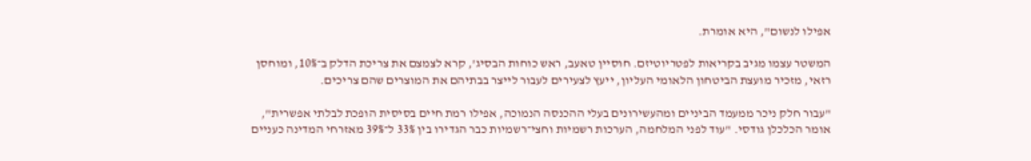אפילו לנשום", היא אומרת.

המשטר עצמו מגיב בקריאות לפטריוטיזם. חוסיין טאעב, ראש כוחות הבסיג', קרא לצמצם את צריכת הדלק ב־10%, ומוחסן רזאי, מזכיר מועצת הביטחון הלאומי העליון, ייעץ לצעירים לעבור לייצר בבתיהם את המוצרים שהם צריכים.

"עבור חלק ניכר ממעמד הביניים ומהעשירונים בעלי ההכנסה הנמוכה, אפילו רמת חיים בסיסית הופכת לבלתי אפשרית", אומר הכלכלן גודסי. "עוד לפני המלחמה, הערכות רשמיות וחצי־רשמיות כבר הגדירו בין 33% ל־39% מאזרחי המדינה כעניים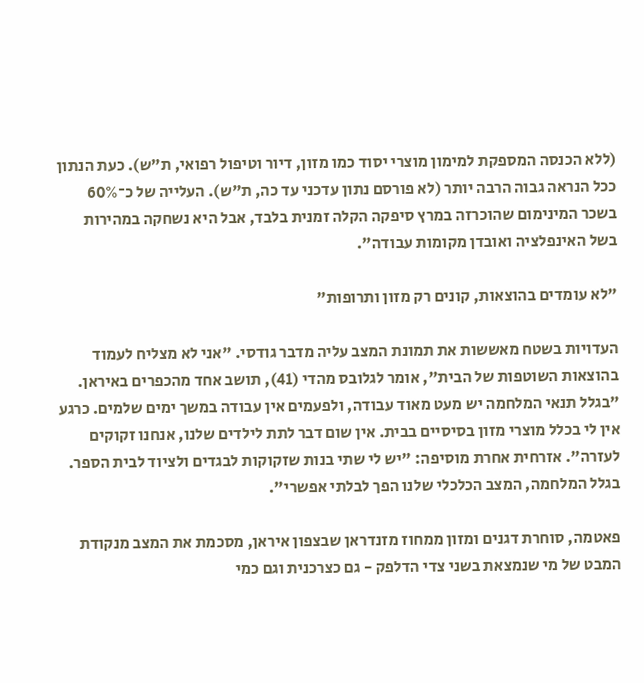(ללא הכנסה המספקת למימון מוצרי יסוד כמו מזון, דיור וטיפול רפואי, ת"ש). כעת הנתון ככל הנראה גבוה הרבה יותר (לא פורסם נתון עדכני עד כה, ת"ש). העלייה של כ־60% בשכר המינימום שהוכרזה במרץ סיפקה הקלה זמנית בלבד, אבל היא נשחקה במהירות בשל האינפלציה ואובדן מקומות עבודה".

"לא עומדים בהוצאות, קונים רק מזון ותרופות"

העדויות בשטח מאששות את תמונת המצב עליה מדבר גודסי. "אני לא מצליח לעמוד בהוצאות השוטפות של הבית", אומר לגלובס מהדי (41), תושב אחד מהכפרים באיראן. "בגלל תנאי המלחמה יש מעט מאוד עבודה, ולפעמים אין עבודה במשך ימים שלמים. כרגע אין לי בכלל מוצרי מזון בסיסיים בבית. אין שום דבר לתת לילדים שלנו, אנחנו זקוקים לעזרה". אזרחית אחרת מוסיפה: "יש לי שתי בנות שזקוקות לבגדים ולציוד לבית הספר. בגלל המלחמה, המצב הכלכלי שלנו הפך לבלתי אפשרי".

פאטמה, סוחרת דגנים ומזון ממחוז מזנדראן שבצפון איראן, מסכמת את המצב מנקודת המבט של מי שנמצאת בשני צדי הדלפק - גם כצרכנית וגם כמי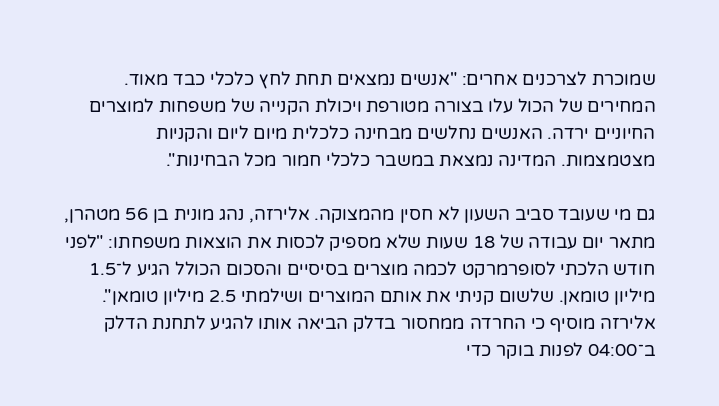שמוכרת לצרכנים אחרים: "אנשים נמצאים תחת לחץ כלכלי כבד מאוד. המחירים של הכול עלו בצורה מטורפת ויכולת הקנייה של משפחות למוצרים החיוניים ירדה. האנשים נחלשים מבחינה כלכלית מיום ליום והקניות מצטמצמות. המדינה נמצאת במשבר כלכלי חמור מכל הבחינות".

גם מי שעובד סביב השעון לא חסין מהמצוקה. אלירזה, נהג מונית בן 56 מטהרן, מתאר יום עבודה של 18 שעות שלא מספיק לכסות את הוצאות משפחתו: "לפני חודש הלכתי לסופרמרקט לכמה מוצרים בסיסיים והסכום הכולל הגיע ל־1.5 מיליון טומאן. שלשום קניתי את אותם המוצרים ושילמתי 2.5 מיליון טומאן". אלירזה מוסיף כי החרדה ממחסור בדלק הביאה אותו להגיע לתחנת הדלק ב־04:00 לפנות בוקר כדי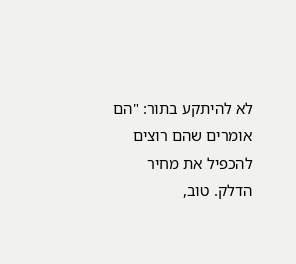לא להיתקע בתור: "הם אומרים שהם רוצים להכפיל את מחיר הדלק. טוב,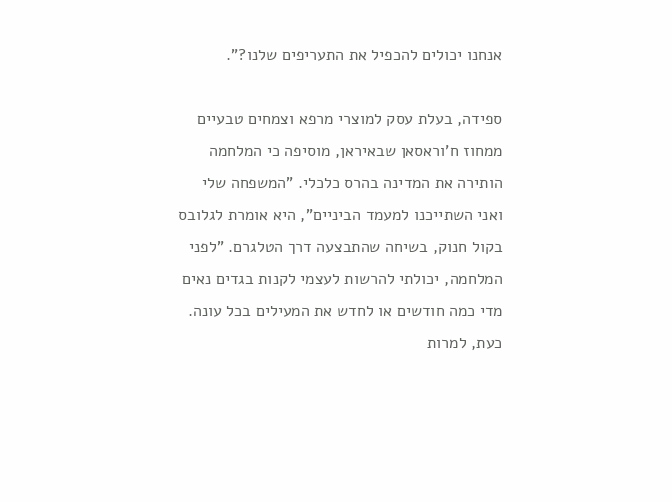אנחנו יכולים להכפיל את התעריפים שלנו?".

ספידה, בעלת עסק למוצרי מרפא וצמחים טבעיים ממחוז ח'וראסאן שבאיראן, מוסיפה כי המלחמה הותירה את המדינה בהרס כלכלי. "המשפחה שלי ואני השתייכנו למעמד הביניים", היא אומרת לגלובס בקול חנוק, בשיחה שהתבצעה דרך הטלגרם. "לפני המלחמה, יכולתי להרשות לעצמי לקנות בגדים נאים מדי כמה חודשים או לחדש את המעילים בכל עונה. כעת, למרות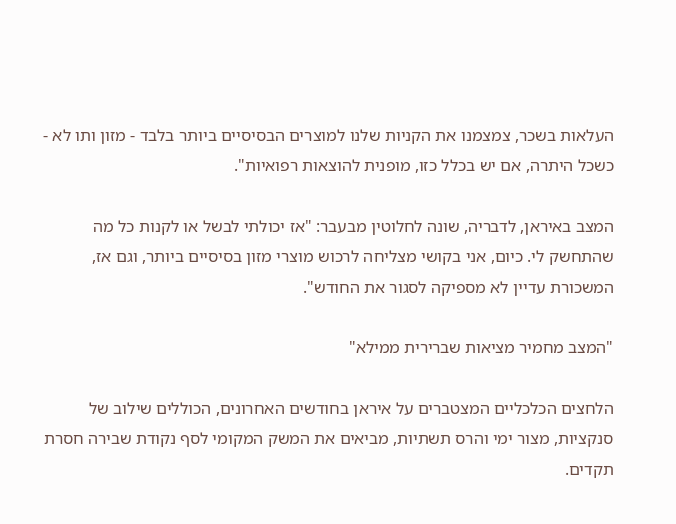העלאות בשכר, צמצמנו את הקניות שלנו למוצרים הבסיסיים ביותר בלבד - מזון ותו לא - כשכל היתרה, אם יש בכלל כזו, מופנית להוצאות רפואיות".

המצב באיראן, לדבריה, שונה לחלוטין מבעבר: "אז יכולתי לבשל או לקנות כל מה שהתחשק לי. כיום, אני בקושי מצליחה לרכוש מוצרי מזון בסיסיים ביותר, וגם אז, המשכורת עדיין לא מספיקה לסגור את החודש".

"המצב מחמיר מציאות שברירית ממילא"

הלחצים הכלכליים המצטברים על איראן בחודשים האחרונים, הכוללים שילוב של סנקציות, מצור ימי והרס תשתיות, מביאים את המשק המקומי לסף נקודת שבירה חסרת תקדים.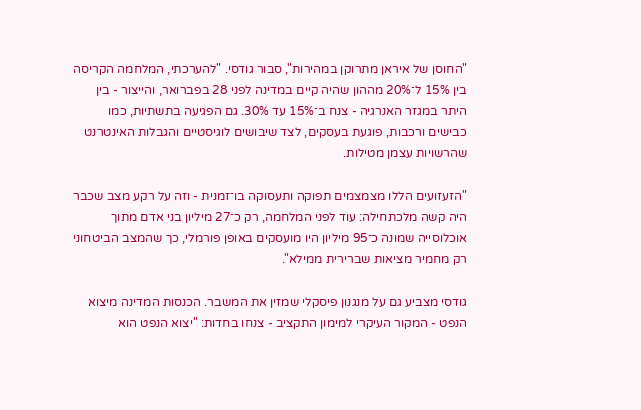"החוסן של איראן מתרוקן במהירות", סבור גודסי. "להערכתי, המלחמה הקריסה בין 15% ל־20% מההון שהיה קיים במדינה לפני 28 בפברואר, והייצור - בין היתר במגזר האנרגיה - צנח ב־15% עד 30%. גם הפגיעה בתשתיות, כמו כבישים ורכבות, פוגעת בעסקים, לצד שיבושים לוגיסטיים והגבלות האינטרנט שהרשויות עצמן מטילות.

"הזעזועים הללו מצמצמים תפוקה ותעסוקה בו־זמנית - וזה על רקע מצב שכבר היה קשה מלכתחילה: עוד לפני המלחמה, רק כ־27 מיליון בני אדם מתוך אוכלוסייה שמונה כ־95 מיליון היו מועסקים באופן פורמלי, כך שהמצב הביטחוני רק מחמיר מציאות שברירית ממילא".

גודסי מצביע גם על מנגנון פיסקלי שמזין את המשבר. הכנסות המדינה מיצוא הנפט - המקור העיקרי למימון התקציב - צנחו בחדות: "יצוא הנפט הוא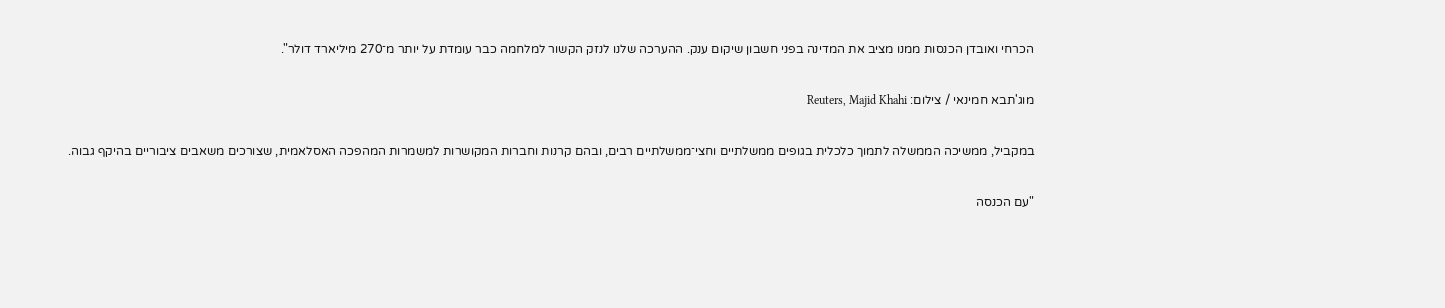הכרחי ואובדן הכנסות ממנו מציב את המדינה בפני חשבון שיקום ענק. ההערכה שלנו לנזק הקשור למלחמה כבר עומדת על יותר מ־270 מיליארד דולר".

מוג'תבא חמינאי / צילום: Reuters, Majid Khahi

במקביל, ממשיכה הממשלה לתמוך כלכלית בגופים ממשלתיים וחצי־ממשלתיים רבים, ובהם קרנות וחברות המקושרות למשמרות המהפכה האסלאמית, שצורכים משאבים ציבוריים בהיקף גבוה.

"עם הכנסה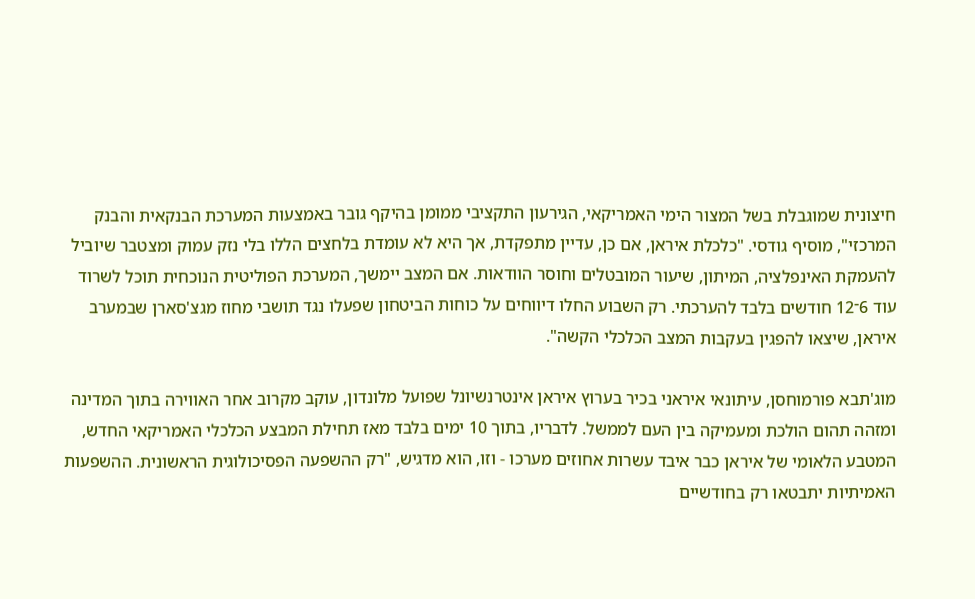חיצונית שמוגבלת בשל המצור הימי האמריקאי, הגירעון התקציבי ממומן בהיקף גובר באמצעות המערכת הבנקאית והבנק המרכזי", מוסיף גודסי. "כלכלת איראן, אם כן, עדיין מתפקדת, אך היא לא עומדת בלחצים הללו בלי נזק עמוק ומצטבר שיוביל להעמקת האינפלציה, המיתון, שיעור המובטלים וחוסר הוודאות. אם המצב יימשך, המערכת הפוליטית הנוכחית תוכל לשרוד עוד 6־12 חודשים בלבד להערכתי. רק השבוע החלו דיווחים על כוחות הביטחון שפעלו נגד תושבי מחוז מגצ'סארן שבמערב איראן, שיצאו להפגין בעקבות המצב הכלכלי הקשה".

מוג'תבא פורמוחסן, עיתונאי איראני בכיר בערוץ איראן אינטרנשיונל שפועל מלונדון, עוקב מקרוב אחר האווירה בתוך המדינה ומזהה תהום הולכת ומעמיקה בין העם לממשל. לדבריו, בתוך 10 ימים בלבד מאז תחילת המבצע הכלכלי האמריקאי החדש, המטבע הלאומי של איראן כבר איבד עשרות אחוזים מערכו - וזו, הוא מדגיש, "רק ההשפעה הפסיכולוגית הראשונית. ההשפעות האמיתיות יתבטאו רק בחודשיים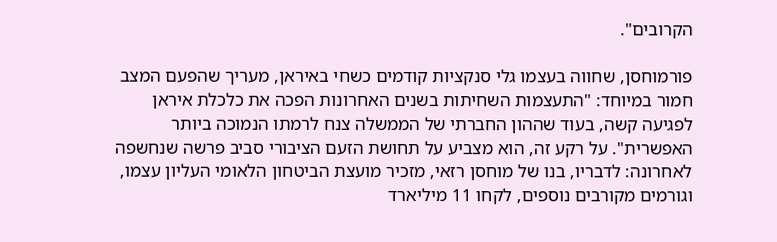הקרובים".

פורמוחסן, שחווה בעצמו גלי סנקציות קודמים כשחי באיראן, מעריך שהפעם המצב חמור במיוחד: "התעצמות השחיתות בשנים האחרונות הפכה את כלכלת איראן לפגיעה קשה, בעוד שההון החברתי של הממשלה צנח לרמתו הנמוכה ביותר האפשרית". על רקע זה, הוא מצביע על תחושת הזעם הציבורי סביב פרשה שנחשפה לאחרונה: לדבריו, בנו של מוחסן רזאי, מזכיר מועצת הביטחון הלאומי העליון עצמו, וגורמים מקורבים נוספים, לקחו 11 מיליארד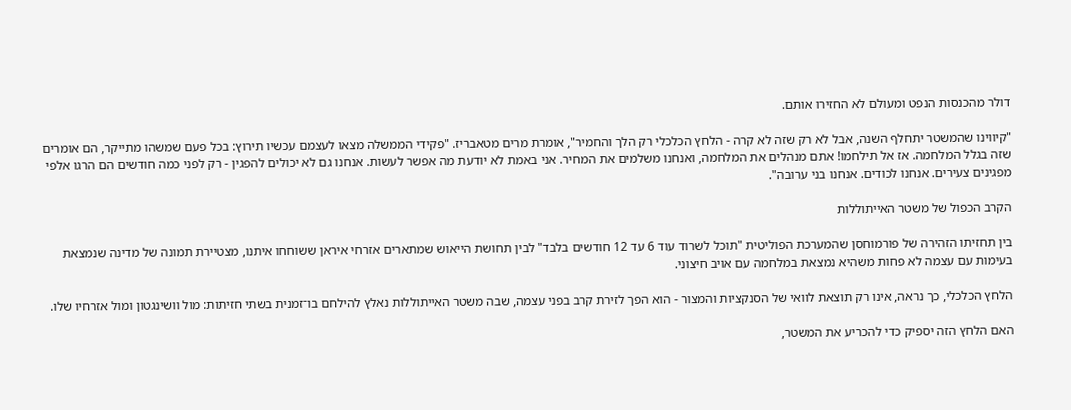דולר מהכנסות הנפט ומעולם לא החזירו אותם.

"קיווינו שהמשטר יתחלף השנה, אבל לא רק שזה לא קרה - הלחץ הכלכלי רק הלך והחמיר", אומרת מרים מטאבריז. "פקידי הממשלה מצאו לעצמם עכשיו תירוץ: בכל פעם שמשהו מתייקר, הם אומרים שזה בגלל המלחמה. אז אל תילחמו! אתם מנהלים את המלחמה, ואנחנו משלמים את המחיר. אני באמת לא יודעת מה אפשר לעשות. אנחנו גם לא יכולים להפגין - רק לפני כמה חודשים הם הרגו אלפי מפגינים צעירים. אנחנו לכודים. אנחנו בני ערובה".

הקרב הכפול של משטר האייתוללות

בין תחזיתו הזהירה של פורמוחסן שהמערכת הפוליטית "תוכל לשרוד עוד 6 עד 12 חודשים בלבד" לבין תחושת הייאוש שמתארים אזרחי איראן ששוחחו איתנו, מצטיירת תמונה של מדינה שנמצאת בעימות עם עצמה לא פחות משהיא נמצאת במלחמה עם אויב חיצוני.

הלחץ הכלכלי, כך נראה, אינו רק תוצאת לוואי של הסנקציות והמצור - הוא הפך לזירת קרב בפני עצמה, שבה משטר האייתוללות נאלץ להילחם בו־זמנית בשתי חזיתות: מול וושינגטון ומול אזרחיו שלו.

האם הלחץ הזה יספיק כדי להכריע את המשטר,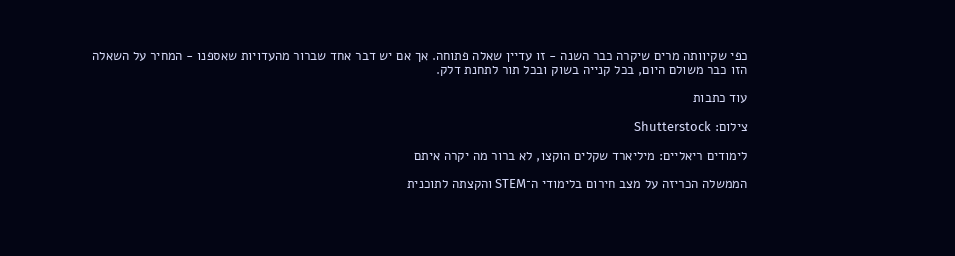כפי שקיוותה מרים שיקרה כבר השנה - זו עדיין שאלה פתוחה. אך אם יש דבר אחד שברור מהעדויות שאספנו - המחיר על השאלה הזו כבר משולם היום, בכל קנייה בשוק ובכל תור לתחנת דלק.

עוד כתבות

צילום: Shutterstock

לימודים ריאליים: מיליארד שקלים הוקצו, לא ברור מה יקרה איתם

הממשלה הכריזה על מצב חירום בלימודי ה־STEM והקצתה לתוכנית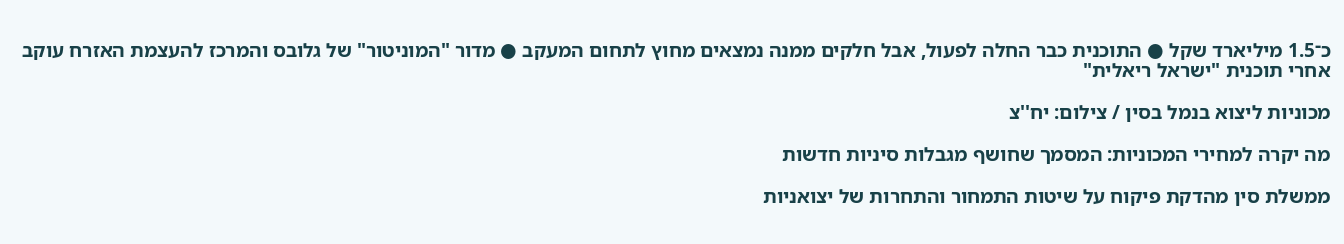כ־1.5 מיליארד שקל ● התוכנית כבר החלה לפעול, אבל חלקים ממנה נמצאים מחוץ לתחום המעקב ● מדור "המוניטור" של גלובס והמרכז להעצמת האזרח עוקב אחרי תוכנית "ישראל ריאלית"

מכוניות ליצוא בנמל בסין / צילום: יח''צ

מה יקרה למחירי המכוניות: המסמך שחושף מגבלות סיניות חדשות

ממשלת סין מהדקת פיקוח על שיטות התמחור והתחרות של יצואניות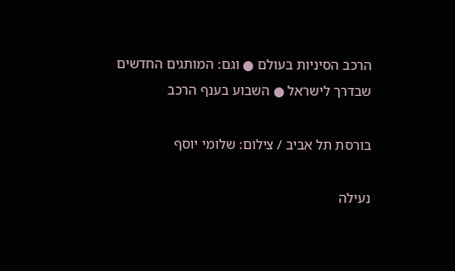הרכב הסיניות בעולם ● וגם: המותגים החדשים שבדרך לישראל ● השבוע בענף הרכב

בורסת תל אביב / צילום: שלומי יוסף

נעילה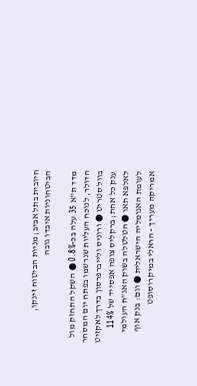חיובית בתל אביב; מניות הביטוח זינקו, הביטחוניות איבדו גובה

מדד ת"א 35 עלה בכ-0.8% ● השקל התחזק מול הדולר, לנוכח העליות שנרשמו בפתח יום המסחר בוול סטריט ● ורוניס ולייברפרסון בדרך לאקזיט ענק כל אחת; ברקליס צופה אפסייד של 114% לאלפא תאו ● הטלטלה בשוק האג"ח העולמי לעומת האנומליה הישראלית ● וגם: בנק אוף אמריקה מעריך - הראלי במיקרוסופט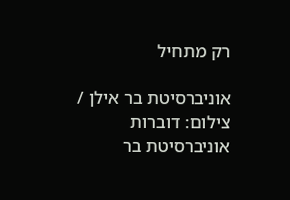רק מתחיל

אוניברסיטת בר אילן / צילום: דוברות אוניברסיטת בר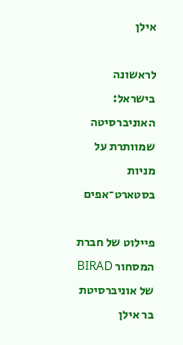אילן

לראשונה בישראל: האוניברסיטה שמוותרת על מניות בסטארט־אפים

פיילוט של חברת המסחור BIRAD של אוניברסיטת בר אילן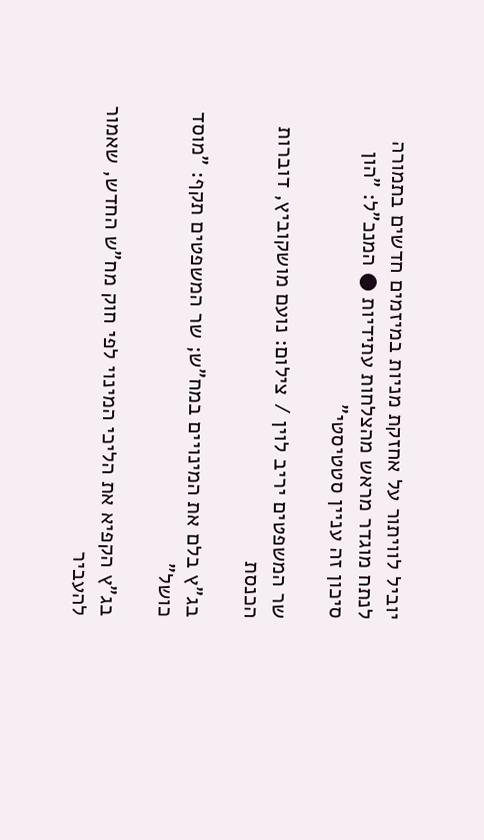יוביל לוויתור על אחזקת מניות במיזמים חדשים בתמורה לנתח מוגדר מראש מהצלחות עתידיות ● המנכ"ל: "הון סיכון זה עניין סטטיסטי"

שר המשפטים יריב לוין / צילום: נועם מושקוביץ, דוברות הכנסת

בג"ץ בלם את המינויים במח"ש; שר המשפטים תקף: "מוסד כושל"

בג”ץ הקפיא את הליכי המינוי לפי חוק מח"ש החדש, שאמור להעביר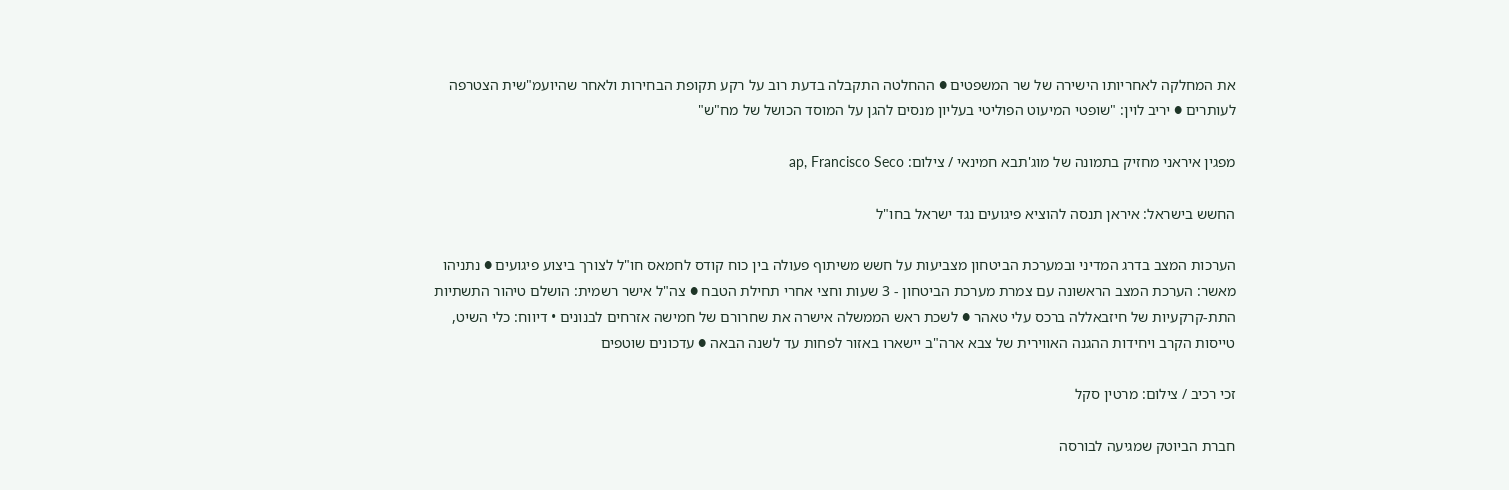את המחלקה לאחריותו הישירה של שר המשפטים ● ההחלטה התקבלה בדעת רוב על רקע תקופת הבחירות ולאחר שהיועמ"שית הצטרפה לעותרים ● יריב לוין: "שופטי המיעוט הפוליטי בעליון מנסים להגן על המוסד הכושל של מח"ש"

מפגין איראני מחזיק בתמונה של מוג'תבא חמינאי / צילום: ap, Francisco Seco

החשש בישראל: איראן תנסה להוציא פיגועים נגד ישראל בחו"ל

הערכות המצב בדרג המדיני ובמערכת הביטחון מצביעות על חשש משיתוף פעולה בין כוח קודס לחמאס חו"ל לצורך ביצוע פיגועים ● נתניהו מאשר: הערכת המצב הראשונה עם צמרת מערכת הביטחון - 3 שעות וחצי אחרי תחילת הטבח ● צה"ל אישר רשמית: הושלם טיהור התשתיות התת-קרקעיות של חיזבאללה ברכס עלי טאהר ● לשכת ראש הממשלה אישרה את שחרורם של חמישה אזרחים לבנונים • דיווח: כלי השיט, טייסות הקרב ויחידות ההגנה האווירית של צבא ארה"ב יישארו באזור לפחות עד לשנה הבאה ● עדכונים שוטפים

זכי רכיב / צילום: מרטין סקל

חברת הביוטק שמגיעה לבורסה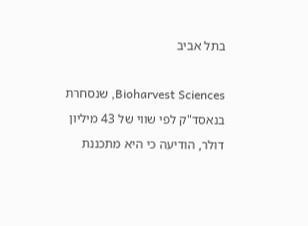בתל אביב

Bioharvest Sciences, שנסחרת בנאסד"ק לפי שווי של 43 מיליון דולר, הודיעה כי היא מתכננת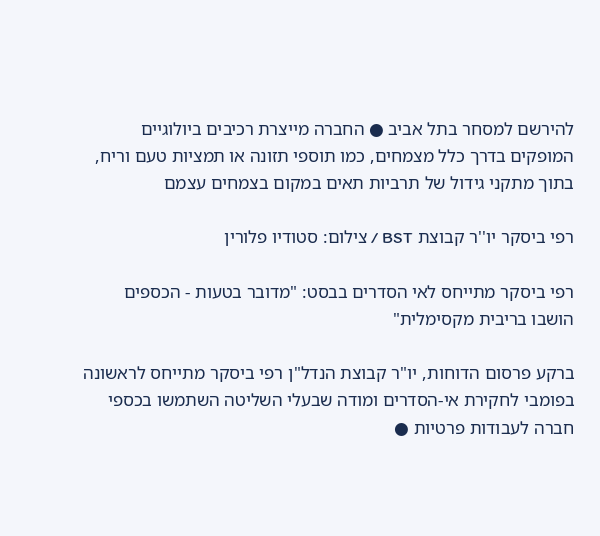להירשם למסחר בתל אביב ● החברה מייצרת רכיבים ביולוגיים המופקים בדרך כלל מצמחים, כמו תוספי תזונה או תמציות טעם וריח, בתוך מתקני גידול של תרביות תאים במקום בצמחים עצמם

רפי ביסקר יו''ר קבוצת BST / צילום: סטודיו פלורין

רפי ביסקר מתייחס לאי הסדרים בבסט: "מדובר בטעות - הכספים הושבו בריבית מקסימלית"

ברקע פרסום הדוחות, יו"ר קבוצת הנדל"ן רפי ביסקר מתייחס לראשונה בפומבי לחקירת אי-הסדרים ומודה שבעלי השליטה השתמשו בכספי חברה לעבודות פרטיות ●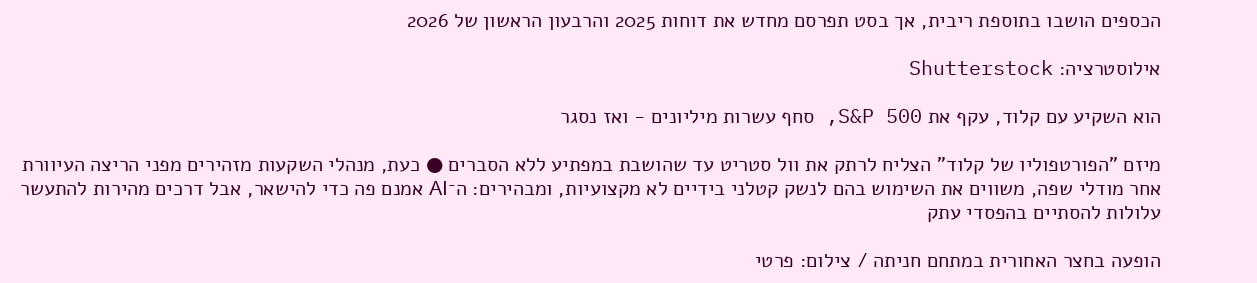הכספים הושבו בתוספת ריבית, אך בסט תפרסם מחדש את דוחות 2025 והרבעון הראשון של 2026

אילוסטרציה: Shutterstock

הוא השקיע עם קלוד, עקף את S&P 500, סחף עשרות מיליונים - ואז נסגר

מיזם "הפורטפוליו של קלוד" הצליח לרתק את וול סטריט עד שהושבת במפתיע ללא הסברים ● כעת, מנהלי השקעות מזהירים מפני הריצה העיוורת אחר מודלי שפה, משווים את השימוש בהם לנשק קטלני בידיים לא מקצועיות, ומבהירים: ה־AI אמנם פה כדי להישאר, אבל דרכים מהירות להתעשר עלולות להסתיים בהפסדי עתק

הופעה בחצר האחורית במתחם חניתה / צילום: פרטי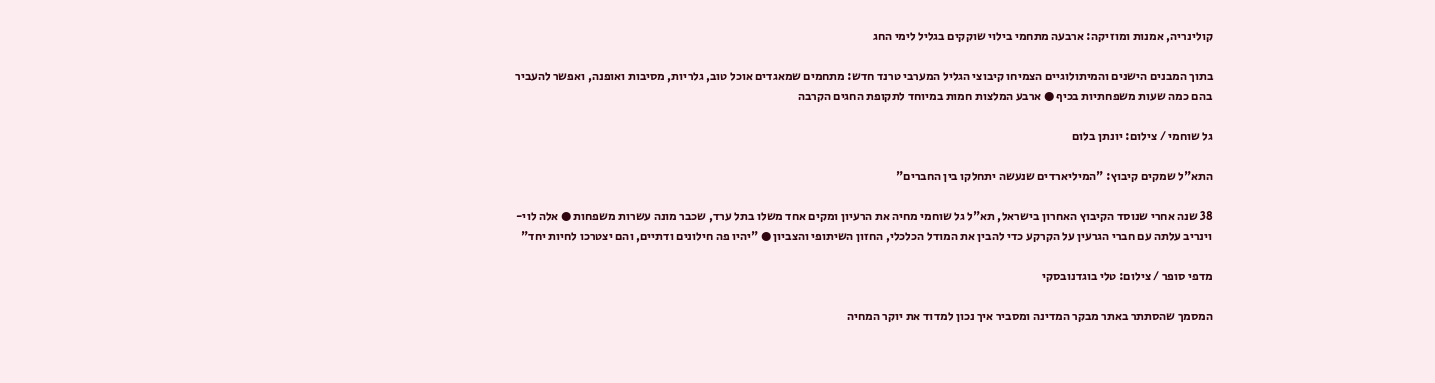קולינריה, אמנות ומוזיקה: ארבעה מתחמי בילוי שוקקים בגליל לימי החג

בתוך המבנים הישנים והמיתולוגיים הצמיחו קיבוצי הגליל המערבי טרנד חדש: מתחמים שמאגדים אוכל טוב, גלריות, מסיבות ואופנה, ואפשר להעביר בהם כמה שעות משפחתיות בכיף ● ארבע המלצות חמות במיוחד לתקופת החגים הקרבה

גל שוחמי / צילום: יונתן בלום

התא"ל שמקים קיבוץ: "המיליארדים שנעשה יתחלקו בין החברים"

38 שנה אחרי שנוסד הקיבוץ האחרון בישראל, תא"ל גל שוחמי מחיה את הרעיון ומקים אחד משלו בתל ערד, שכבר מונה עשרות משפחות ● אלה לוי-וינריב עלתה עם חברי הגרעין על הקרקע כדי להבין את המודל הכלכלי, החזון השיתופי והצביון ● "יהיו פה חילונים ודתיים, והם יצטרכו לחיות יחד"

מדפי סופר / צילום: טלי בוגדנובסקי

המסמך שהסתתר באתר מבקר המדינה ומסביר איך נכון למדוד את יוקר המחיה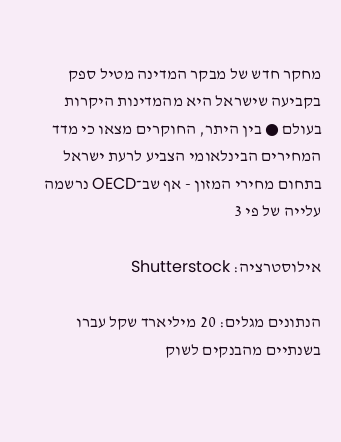מחקר חדש של מבקר המדינה מטיל ספק בקביעה שישראל היא מהמדינות היקרות בעולם ● בין היתר, החוקרים מצאו כי מדד המחירים הבינלאומי הצביע לרעת ישראל בתחום מחירי המזון - אף שב־OECD נרשמה עלייה של פי 3

אילוסטרציה: Shutterstock

הנתונים מגלים: 20 מיליארד שקל עברו בשנתיים מהבנקים לשוק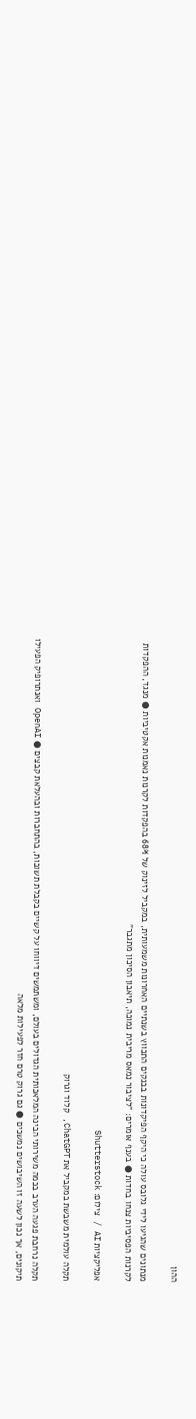ההון

מנתונים שהגיעו לידי גלובס עולה כי היקף הפיקדונות בבנקים התכווץ בשנתיים האחרונות משמעותית, במקביל לזינוק של 68% בהפקדות לקרנות נאמנות אקטיביות ● מנגד, ההפקדות לקרנות הפסיביות צנחו בחדות ● בענף אומרים: "לציבור נמאס מריבית נמוכה, תיאבון הסיכון מתגבר"

אפליקציות AI / צילום: Shutterstock

תקלה עולמית משבשת במקביל את ChatGPT, קלוד וגרוק

תקלה נרחבת פגעה הערב בכמה משירותי הבינה המלאכותית הגדולים בעולם, ומשתמשים דיווחו על קשיים בקבלת תשובות, בהתחברות ובהעלאת קבצים ● OpenAI ואנתרופיק הפעילו תיקונים, אך נכון לשעה זו השיבושים נמשכים ● גם גרוק טרם חזר לפעילות מלאה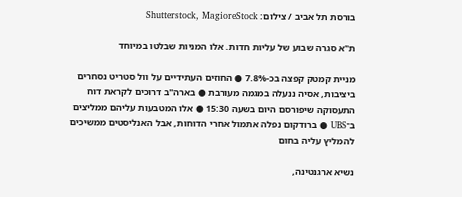בורסת תל אביב / צילום: Shutterstock, MagioreStock

ת"א סגרה שבוע של עליות חדות. אלו המניות שבלטו במיוחד

מניית קמטק קפצה בכ-7.8% ● החוזים העתידיים על וול סטריט נסחרים ביציבות, אסיה ננעלה במגמה מעורבת ● בארה"ב דרוכים לקראת דוח התעסוקה שיפורסם היום בשעה 15:30 ● אלו המטבעות עליהם ממליצים ב־UBS ● ברודקום נפלה אתמול אחרי הדוחות, אבל האנליסטים ממשיכים להמליץ עליה בחום

נשיא ארגנטינה,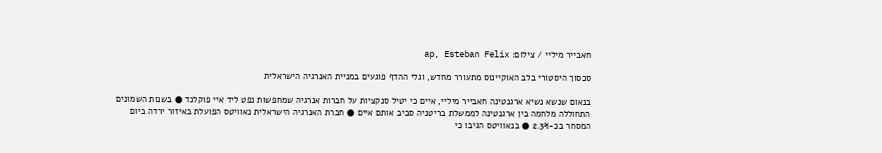חאבייר מיליי / צילום: ap, Esteban Felix

סכסוך היסטורי בלב האוקיינוס מתעורר מחדש, וגלי ההדף פוגעים במניית האנרגיה הישראלית

בנאום שנשא נשיא ארגנטינה חאבייר מיליי, איים כי יטיל סנקציות על חברות אנרגיה שמחפשות נפט ליד איי פוקלנד ● בשנות השמונים התחוללה מלחמה בין ארגנטינה לממשלת בריטניה סביב אותם איים ● חברת האנרגיה הישראלית נאוויטס הפועלת באיזור ירדה ביום המסחר בכ-2.3% ● בנאוויטס הגיבו כי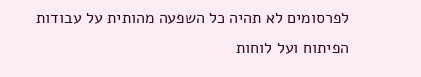לפרסומים לא תהיה כל השפעה מהותית על עבודות הפיתוח ועל לוחות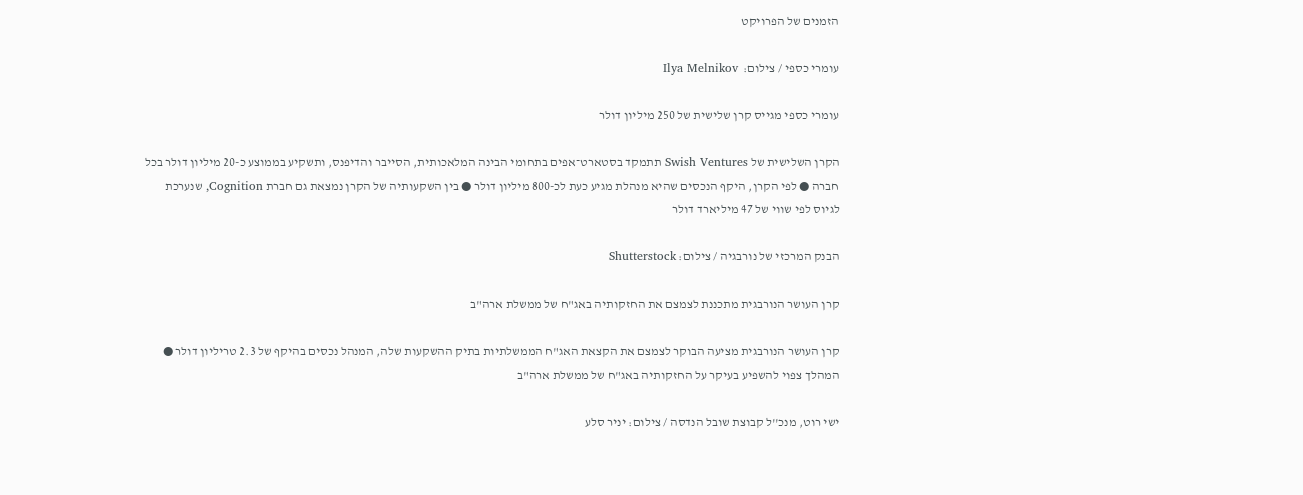הזמנים של הפרויקט

עומרי כספי / צילום:  Ilya Melnikov

עומרי כספי מגייס קרן שלישית של 250 מיליון דולר

הקרן השלישית של Swish Ventures תתמקד בסטארט־אפים בתחומי הבינה המלאכותית, הסייבר והדיפנס, ותשקיע בממוצע כ-20 מיליון דולר בכל חברה ● לפי הקרן, היקף הנכסים שהיא מנהלת מגיע כעת לכ-800 מיליון דולר ● בין השקעותיה של הקרן נמצאת גם חברת Cognition, שנערכת לגיוס לפי שווי של 47 מיליארד דולר

הבנק המרכזי של נורבגיה / צילום: Shutterstock

קרן העושר הנורבגית מתכננת לצמצם את החזקותיה באג"ח של ממשלת ארה"ב

קרן העושר הנורבגית מציעה הבוקר לצמצם את הקצאת האג"ח הממשלתיות בתיק ההשקעות שלה, המנהל נכסים בהיקף של 2.3 טריליון דולר ● המהלך צפוי להשפיע בעיקר על החזקותיה באג"ח של ממשלת ארה"ב

ישי רוט, מנכ''ל קבוצת שובל הנדסה / צילום: יניר סלע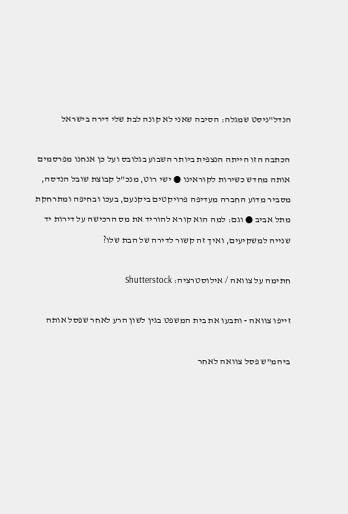הנדל"ניסט שמגלה: הסיבה שאני לא קונה לבת שלי דירה בישראל

הכתבה הזו הייתה הנצפית ביותר השבוע בגלובס ועל כן אנחנו מפרסמים אותה מחדש כשירות לקוראינו ● ישי רוט, מנכ"ל קבוצת שובל הנדסה, מסביר מדוע החברה מעדיפה פרויקטים ביקנעם, בעכו ובחיפה ומתרחקת מתל אביב ● וגם: למה הוא קורא להוריד את מס הרכישה על דירות יד שנייה למשקיעים, ואיך זה קשור לדירה של הבת שלו?

חתימה על צוואה / אילוסטרציה: Shutterstock

זייפו צוואה - ותבעו את בית המשפט בגין לשון הרע לאחר שפסל אותה

ביהמ"ש פסל צוואה לאחר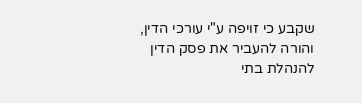שקבע כי זויפה ע"י עורכי הדין, והורה להעביר את פסק הדין להנהלת בתי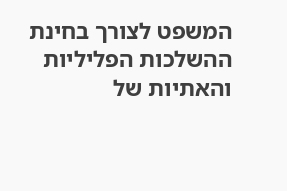המשפט לצורך בחינת ההשלכות הפליליות והאתיות של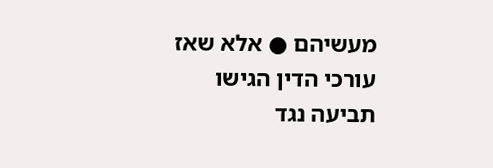מעשיהם ● אלא שאז עורכי הדין הגישו תביעה נגד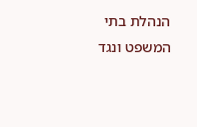הנהלת בתי המשפט ונגד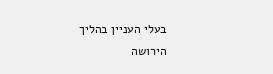בעלי העניין בהליך הירושה